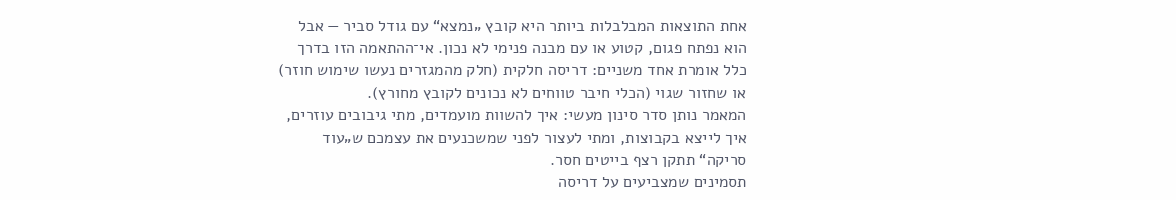אחת התוצאות המבלבלות ביותר היא קובץ „נמצא“ עם גודל סביר — אבל הוא נפתח פגום, קטוע או עם מבנה פנימי לא נכון. אי־ההתאמה הזו בדרך כלל אומרת אחד משניים: דריסה חלקית (חלק מהמגזרים נעשו שימוש חוזר) או שחזור שגוי (הכלי חיבר טווחים לא נכונים לקובץ מחורץ).
המאמר נותן סדר סינון מעשי: איך להשוות מועמדים, מתי גיבובים עוזרים, איך לייצא בקבוצות, ומתי לעצור לפני שמשכנעים את עצמכם ש„עוד סריקה“ תתקן רצף בייטים חסר.
תסמינים שמצביעים על דריסה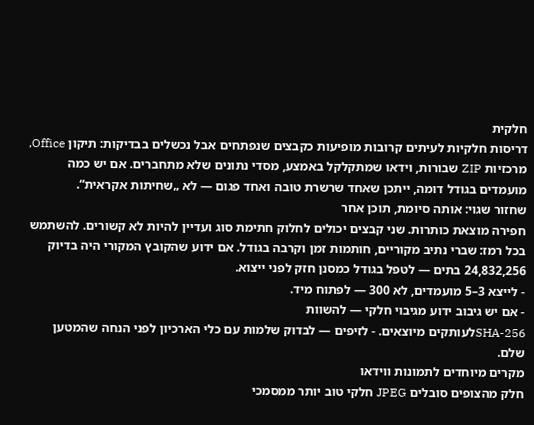חלקית
דריסות חלקיות לעיתים קרובות מופיעות כקבצים שנפתחים אבל נכשלים בבדיקות: תיקון Office, מרכזיות ZIP שבורות, וידאו שמתקלקל באמצע, מסדי נתונים שלא מתחברים. אם יש כמה מועמדים בגודל דומה, ייתכן שאחד שרשרת טובה ואחד פגום — לא „שחיתות אקראית“.
שחזור שגוי: אותה סיומת, תוכן אחר
חפירה מוצאת כותרות. שני קבצים יכולים לחלוק חתימת סוג ועדיין להיות לא קשורים. להשתמש בכל רמז: שברי נתיב מקוריים, חותמות זמן וקרבה בגודל. אם ידוע שהקובץ המקורי היה בדיוק 24,832,256 בתים — לטפל בגודל כמסנן חזק לפני ייצוא.
- לייצא 3–5 מועמדים, לא 300 — לפתוח מיד.
- אם יש גיבוב ידוע מגיבוי חלקי — להשוות
SHA-256לעותקים מיוצאים. - לזיפים — לבדוק שלמות עם כלי הארכיון לפני הנחה שהמטען שלם.
מקרים מיוחדים לתמונות ווידאו
חלק מהצופים סובלים JPEG חלקי טוב יותר ממסמכי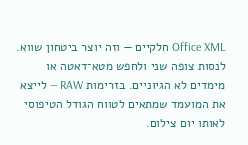Office XML חלקיים — וזה יוצר ביטחון שווא. לנסות צופה שני ולחפש מטא־דאטה או מימדים לא הגיוניים. בזרימות RAW — לייצא את המועמד שמתאים לטווח הגודל הטיפוסי לאותו יום צילום.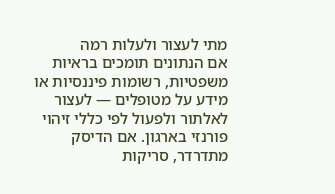מתי לעצור ולעלות רמה
אם הנתונים תומכים בראיות משפטיות, רשומות פיננסיות או מידע על מטופלים — לעצור לאלתור ולפעול לפי כללי זיהוי פורנזי בארגון. אם הדיסק מתדרדר, סריקות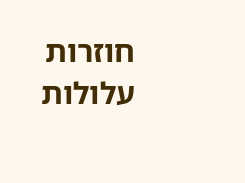חוזרות עלולות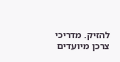להזיק. מדריכי צרכן מיועדים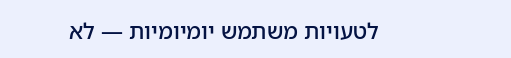לטעויות משתמש יומיומיות — לא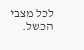לכל מצבי הכשל.